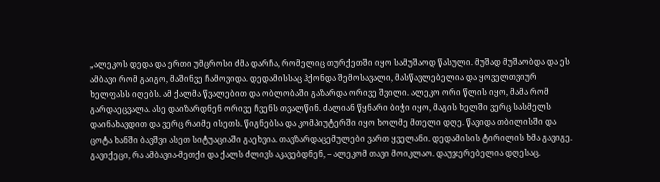„ალეკოს დედა და ერთი უმცროსი ძმა დარჩა, რომელიც თურქეთში იყო სამუშაოდ წასული. მუშად მუშაობდა და ეს ამბავი რომ გაიგო, მაშინვე ჩამოვიდა. დედამისსაც ჰქონდა შემოსავალი, მასწავლებელია და ყოველთვიურ ხელფასს იღებს. ამ ქალმა წვალებით და ობლობაში გაზარდა ორივე შვილი. ალეკო ორი წლის იყო, მამა რომ გარდაეცვალა. ასე დაიზარდნენ ორივე ჩვენს თვალწინ. ძალიან წყნარი ბიჭი იყო, მაგის ხელში ვერც სასმელს დაინახავდით და ვერც რაიმე ისეთს. წიგნებსა და კომპიუტერში იყო ხოლმე მთელი დღე. წავიდა თბილისში და ცოტა ხანში ბავშვი ასეთ სიტუაციაში გაეხვია. თავზარდაცემულები ვართ ყველანი. დედამისის ტირილის ხმა გავიგე. გავიქეცი, რა ამბავია-მეთქი და ქალს ძლივს აკავებდნენ, – ალეკომ თავი მოიკლაო. დაუჯერებელია დღესაც.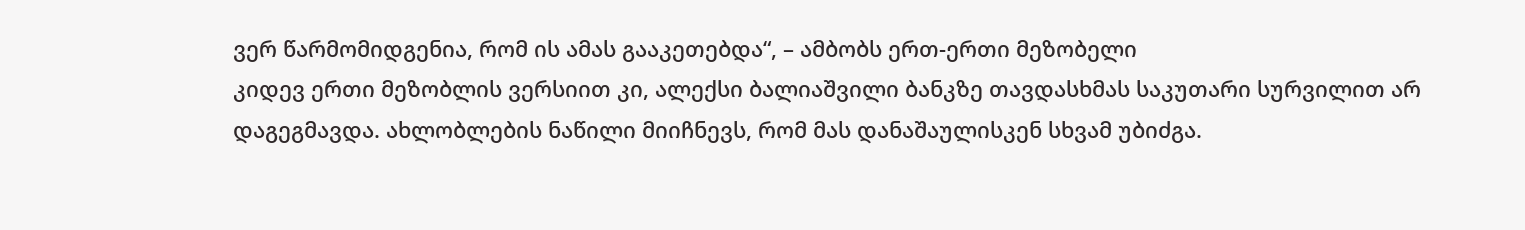ვერ წარმომიდგენია, რომ ის ამას გააკეთებდა“, – ამბობს ერთ-ერთი მეზობელი
კიდევ ერთი მეზობლის ვერსიით კი, ალექსი ბალიაშვილი ბანკზე თავდასხმას საკუთარი სურვილით არ დაგეგმავდა. ახლობლების ნაწილი მიიჩნევს, რომ მას დანაშაულისკენ სხვამ უბიძგა.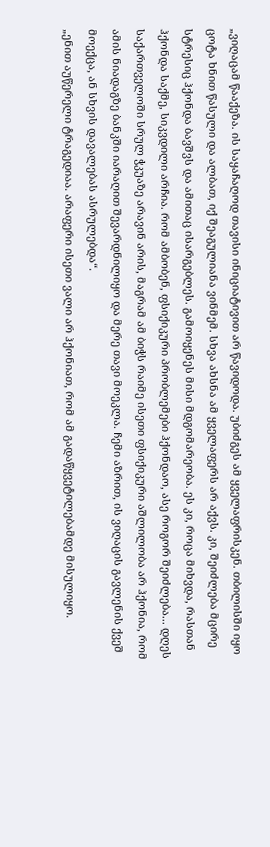„ვიღაცამ წააქეზა. ის საყაჩაღოდ თავისი ინიციატივით არ წავიდოდა. უბიძგეს ამ ყველაფრისკენ. თბილისში იყო ცოტა ხნით წასული და ალბათ, იქ შეაგულიანა ვინმემ. სხვა ახსნა ამ ყველაფერს არ აქვს. კი, შეიძლება მცირე სტრესიც ჰქონდა ბავშვს და ამითაც ისარგებლეს. გამოიყენეს მისი მდგომარეობა. ეს კი, როცა მიხვდა, რასთან ჰქონდა საქმე, სიკვდილი არჩია. რომ ამბობენ, ფსიქიკური პრობლემები ჰქონდაო, ასე როგორ შეიძლება... დღეს საქართველოში სრულ ჭკუაზე არავინ არის, მაგრამ ამ ბიჭს რაიმე ისეთი ფსიქიკური აშლილობა არ ჰქონია, რომ ამის ნიადაგზე ბანკში იარაღით შევარდნილიყო და მერე თავი მოეკლა. ჩემი აზრით, ის ვიღაცის გავლენის ქვეშ მოექცა, ან სხვის დავალებას ასრულებდა“.
„ენით აუწერელი ტრაგედიაა. არაფერი ისეთი ვალი არ ჰქონიათ, რომ ამ გადაწყვეტილებამდე მისულიყო.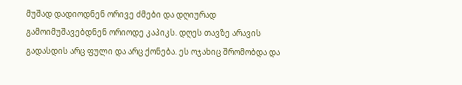მუშად დადიოდნენ ორივე ძმები და დღიურად გამოიმუშავებდნენ ორიოდე კაპიკს. დღეს თავზე არავის გადასდის არც ფული და არც ქონება. ეს ოჯახიც შრომობდა და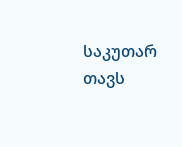საკუთარ თავს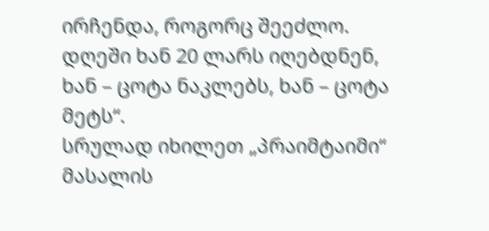ირჩენდა, როგორც შეეძლო. დღეში ხან 20 ლარს იღებდნენ, ხან – ცოტა ნაკლებს, ხან – ცოტა მეტს“.
სრულად იხილეთ „პრაიმტაიმი“
მასალის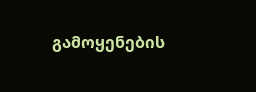გამოყენების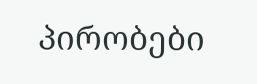პირობები